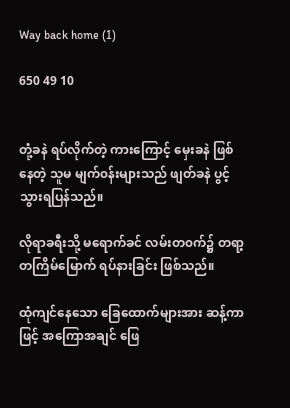Way back home (1)

650 49 10


တုံ့ခနဲ ရပ်လိုက်တဲ့ ကားကြောင့် မှေးခနဲ ဖြစ်နေတဲ့ သူမ မျက်၀န်းများသည် ဖျတ်ခနဲ ပွင့်သွားရပြန်သည်။

လိုရာခရီးသို့ မရောက်ခင် လမ်းတ၀က်၌ တရာ့တကြိမ်မြောက် ရပ်နားခြင်း ဖြစ်သည်။

ထုံကျင်နေသော ခြေထောက်များအား ဆန့်ကာဖြင့် အကြောအချင် ဖြေ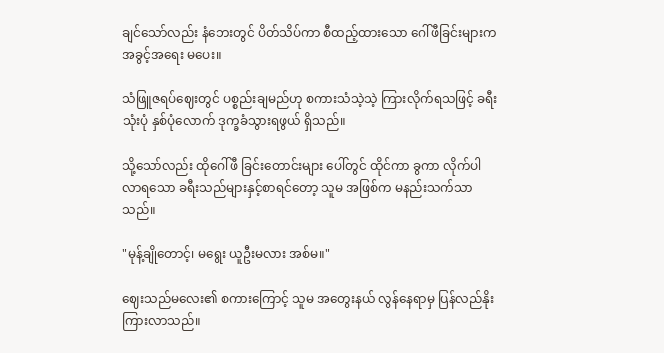ချင်သော်လည်း နံဘေးတွင် ပိတ်သိပ်ကာ စီထည့်ထားသော ဂေါ်ဖီခြင်းများက အခွင့်အရေး မပေး။

သံဖြူဇရပ်ဈေးတွင် ပစ္စည်းချမည်ဟု စကားသံသဲ့သဲ့ ကြားလိုက်ရသဖြင့် ခရီးသုံးပုံ နှစ်ပုံလောက် ဒုက္ခခံသွားရဖွယ် ရှိသည်။

သို့သော်လည်း ထိုဂေါ်ဖီ ခြင်းတောင်းများ ပေါ်တွင် ထိုင်ကာ ခွကာ လိုက်ပါလာ‌ရသော ခရီးသည်များနှင့်စာရင်တော့ သူမ အဖြစ်က မနည်းသက်သာသည်။

"မုန့်ချိုတောင့်၊ မ‌ရွေး ယူဦးမလား အစ်မ။"

ဈေးသည်မလေး၏ စကားကြောင့် သူမ အ‌တွေးနယ် လွန်နေရာမှ ပြန်လည်နိုးကြားလာသည်။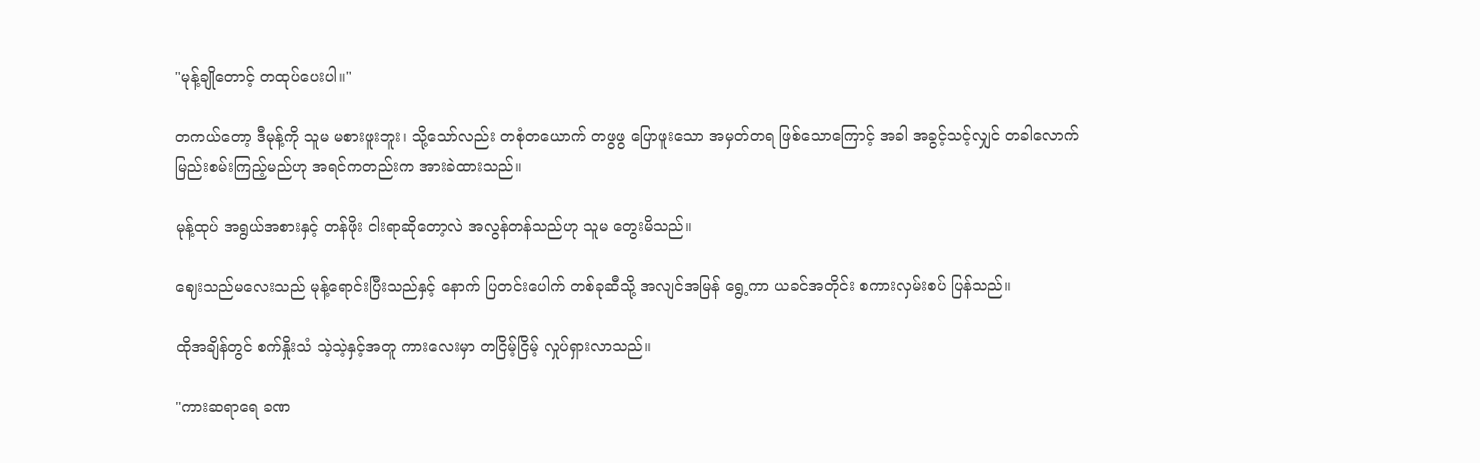"မုန့်ချိုတောင့် တထုပ်ပေးပါ။"

တကယ်တော့ ဒီမုန့်ကို သူမ မစားဖူးဘူး၊ သို့သော်လည်း တစုံတယောက် တဖွဖွ ပြောဖူးသော အမှတ်တရ ဖြစ်သောကြောင့် အခါ အခွင့်သင့်လျှင် တခါလောက် မြည်းစမ်းကြည့်မည်ဟု အရင်ကတည်းက အားခဲထားသည်။

မုန့်ထုပ် အရွယ်အစားနှင့် တန်ဖိုး ငါးရာဆိုတော့လဲ အလွန်တန်သည်ဟု သူမ တွေးမိသည်။

ဈေးသည်မလေးသည် မုန့်ရောင်းပြီးသည်နှင့် နောက် ပြတင်းပေါက် တစ်ခုဆီသို့ အလျင်အမြန် ရွေ့ကာ ယခင်အတိုင်း စကားလှမ်းစပ် ပြန်သည်။

ထိုအချိန်တွင် စက်နှိုးသံ သဲ့သဲ့နှင့်အတူ ကားလေးမှာ တငြိမ့်ငြိမ့် လှုပ်ရှားလာသည်။

"ကားဆရာရေ ခဏ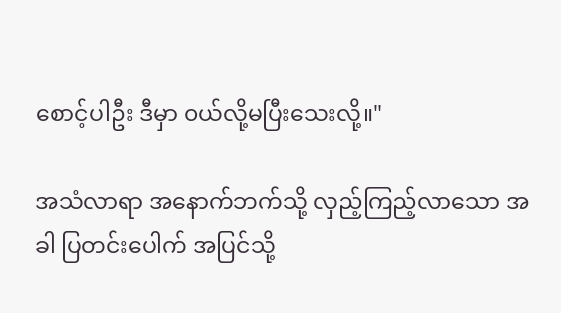စောင့်ပါဦး ဒီမှာ ၀ယ်လို့မပြီးသေးလို့။"

အသံလာရာ အနောက်ဘက်သို့ လှည့်ကြည့်လာသော အခါ ပြတင်းပေါက် အပြင်သို့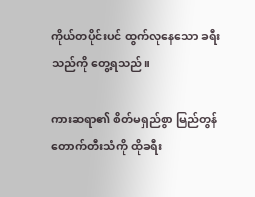ကိုယ်တပိုင်းပင် ထွက်လုနေသော ခရီးသည်ကို တွေ့ရသည်။

ကားဆရာ၏ စိတ်မရှည်စွာ မြည်တွန်တောက်တီးသံကို ထိုခရီး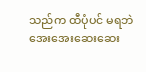သည်က ထီပုံပင် မရဘဲ အေးအေးဆေးဆေး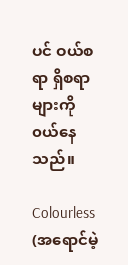ပင် ဝယ်စရာ ရှိစရာများကို ၀ယ်နေသည်။

Colourless (အရောင်မဲ့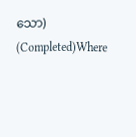သော) (Completed)Where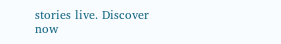stories live. Discover now